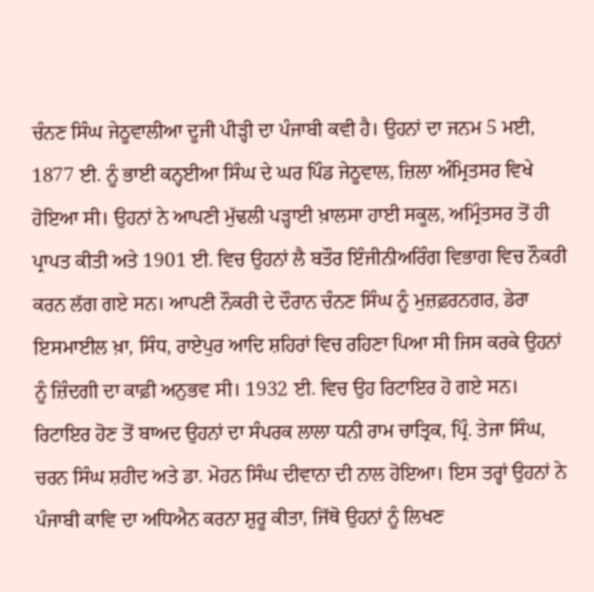ਚੰਨਣ ਸਿੰਘ ਜੇਠੂਵਾਲੀਆ ਦੂਜੀ ਪੀੜ੍ਹੀ ਦਾ ਪੰਜਾਬੀ ਕਵੀ ਹੈ। ਉਹਨਾਂ ਦਾ ਜਨਮ 5 ਮਈ, 1877 ਈ. ਨੂੰ ਭਾਈ ਕਨ੍ਹਈਆ ਸਿੰਘ ਦੇ ਘਰ ਪਿੰਡ ਜੇਠੂਵਾਲ, ਜ਼ਿਲਾ ਅੰਮ੍ਰਿਤਸਰ ਵਿਖੇ ਹੋਇਆ ਸੀ। ਉਹਨਾਂ ਨੇ ਆਪਣੀ ਮੁੱਢਲੀ ਪੜ੍ਹਾਈ ਖ਼ਾਲਸਾ ਹਾਈ ਸਕੂਲ, ਅਮ੍ਰਿੰਤਸਰ ਤੋਂ ਹੀ ਪ੍ਰਾਪਤ ਕੀਤੀ ਅਤੇ 1901 ਈ. ਵਿਚ ਉਹਨਾਂ ਲੈ ਬਤੌਰ ਇੰਜੀਨੀਅਰਿੰਗ ਵਿਭਾਗ ਵਿਚ ਨੌਕਰੀ ਕਰਨ ਲੱਗ ਗਏ ਸਨ। ਆਪਣੀ ਨੌਕਰੀ ਦੇ ਦੌਰਾਨ ਚੰਨਣ ਸਿੰਘ ਨੂੰ ਮੁਜ਼ਫ਼ਰਨਗਰ, ਡੇਰਾ ਇਸਮਾਈਲ ਖ਼ਾ, ਸਿੰਧ, ਰਾਏਪੁਰ ਆਦਿ ਸ਼ਹਿਰਾਂ ਵਿਚ ਰਹਿਣਾ ਪਿਆ ਸੀ ਜਿਸ ਕਰਕੇ ਉਹਨਾਂ ਨੂੰ ਜ਼ਿੰਦਗੀ ਦਾ ਕਾਫ਼ੀ ਅਨੁਭਵ ਸੀ। 1932 ਈ. ਵਿਚ ਉਹ ਰਿਟਾਇਰ ਹੋ ਗਏ ਸਨ।
ਰਿਟਾਇਰ ਹੋਣ ਤੋਂ ਬਾਅਦ ਉਹਨਾਂ ਦਾ ਸੰਪਰਕ ਲਾਲਾ ਧਨੀ ਰਾਮ ਚਾਤ੍ਰਿਕ, ਪ੍ਰਿੰ. ਤੇਜਾ ਸਿੰਘ, ਚਰਨ ਸਿੰਘ ਸ਼ਹੀਦ ਅਤੇ ਡਾ. ਮੋਹਨ ਸਿੰਘ ਦੀਵਾਨਾ ਦੀ ਨਾਲ ਹੋਇਆ। ਇਸ ਤਰ੍ਹਾਂ ਉਹਨਾਂ ਨੇ ਪੰਜਾਬੀ ਕਾਵਿ ਦਾ ਅਧਿਐਨ ਕਰਨਾ ਸ਼ੁਰੂ ਕੀਤਾ, ਜਿੱਥੋ ਉਹਨਾਂ ਨੂੰ ਲਿਖਣ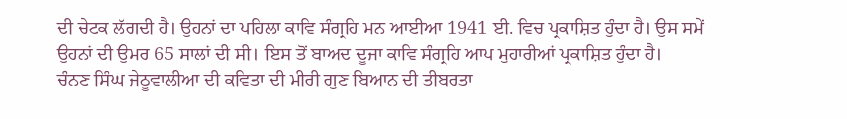ਦੀ ਚੇਟਕ ਲੱਗਦੀ ਹੈ। ਉਹਨਾਂ ਦਾ ਪਹਿਲਾ ਕਾਵਿ ਸੰਗ੍ਰਹਿ ਮਨ ਆਈਆ 1941 ਈ. ਵਿਚ ਪ੍ਰਕਾਸ਼ਿਤ ਹੁੰਦਾ ਹੈ। ਉਸ ਸਮੇਂ ਉਹਨਾਂ ਦੀ ਉਮਰ 65 ਸਾਲਾਂ ਦੀ ਸੀ। ਇਸ ਤੋਂ ਬਾਅਦ ਦੂਜਾ ਕਾਵਿ ਸੰਗ੍ਰਹਿ ਆਪ ਮੁਹਾਰੀਆਂ ਪ੍ਰਕਾਸ਼ਿਤ ਹੁੰਦਾ ਹੈ।
ਚੰਨਣ ਸਿੰਘ ਜੇਠੂਵਾਲੀਆ ਦੀ ਕਵਿਤਾ ਦੀ ਮੀਰੀ ਗੁਣ ਬਿਆਨ ਦੀ ਤੀਬਰਤਾ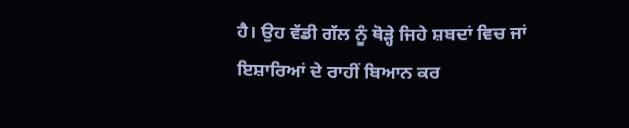ਹੈ। ਉਹ ਵੱਡੀ ਗੱਲ ਨੂੰ ਥੋੜ੍ਹੇ ਜਿਹੇ ਸ਼ਬਦਾਂ ਵਿਚ ਜਾਂ ਇਸ਼ਾਰਿਆਂ ਦੇ ਰਾਹੀਂ ਬਿਆਨ ਕਰ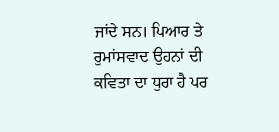ਜਾਂਦੇ ਸਨ। ਪਿਆਰ ਤੇ ਰੁਮਾਂਸਵਾਦ ਉਹਨਾਂ ਦੀ ਕਵਿਤਾ ਦਾ ਧੁਰਾ ਹੈ ਪਰ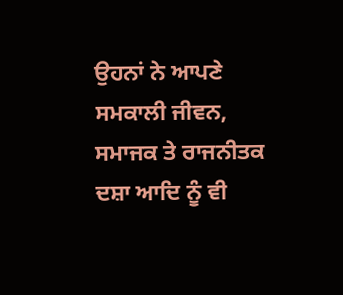ਉਹਨਾਂ ਨੇ ਆਪਣੇ ਸਮਕਾਲੀ ਜੀਵਨ, ਸਮਾਜਕ ਤੇ ਰਾਜਨੀਤਕ ਦਸ਼ਾ ਆਦਿ ਨੂੰ ਵੀ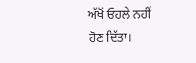ਅੱਖੋਂ ਓਹਲੇ ਨਹੀਂ ਹੋਣ ਦਿੱਤਾ।